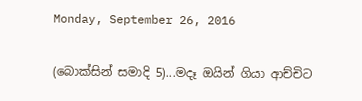Monday, September 26, 2016

(බොක්සින් සමාදි 5)...මදෑ ඔයින් ගියා ආච්චිට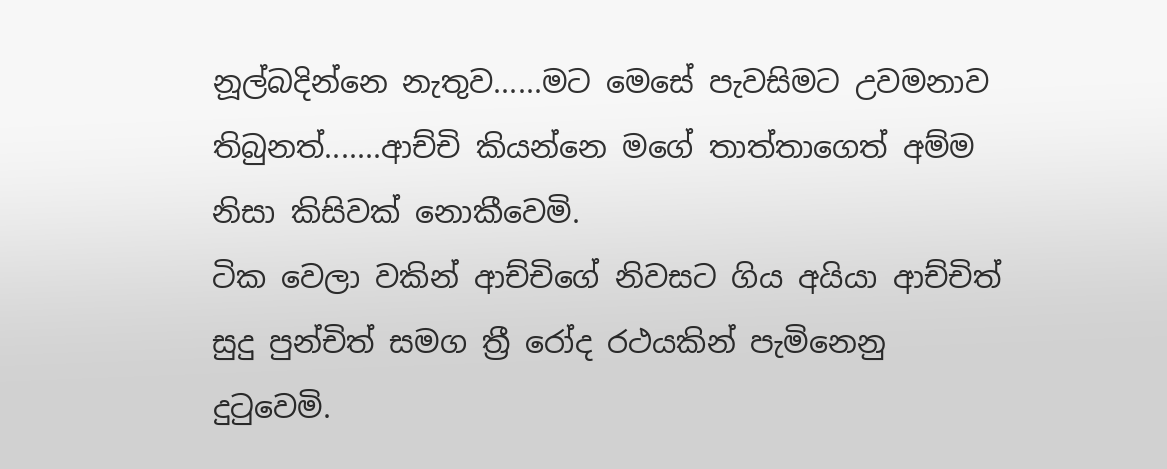නූල්බදින්නෙ නැතුව......මට මෙසේ පැවසිමට උවමනාව තිබුනත්.......ආච්චි කියන්නෙ මගේ තාත්තාගෙත් අම්ම නිසා කිසිවක් නොකීවෙමි.
ටික වෙලා වකින් ආච්චිගේ නිවසට ගිය අයියා ආච්චිත් සුදු පුන්චිත් සමග ත්‍රී රෝද රථයකින් පැමිනෙනු දුටුවෙමි.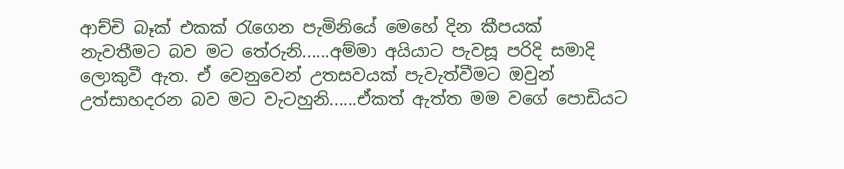ආච්චි බෑක් එකක් රැගෙන පැමිනියේ මෙහේ දින කීපයක් නැවතීමට බව මට තේරුනි......අම්මා අයියාට පැවසූ පරිදි සමාදි ලොකුවී ඇත. ඒ වෙනුවෙන් උතසවයක් පැවැත්වීමට ඔවුන් උත්සාහදරන බව මට වැටහුනි......ඒකත් ඇත්ත මම වගේ පොඩියට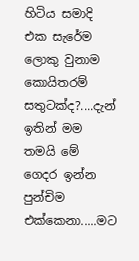හිටිය සමාදි එක සැරේම ලොකු වුනාම කොයිතරම් සතුටක්ද?....දැන් ඉතින් මම තමයි මේ ගෙදර ඉන්න පුන්චිම එක්කෙනා.....මට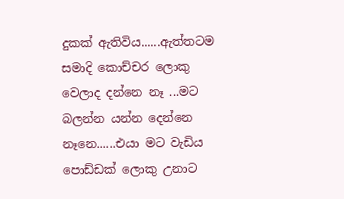දුකක් ඇතිවිය......ඇත්තටම සමාදි කොච්චර ලොකු වෙලාද දන්නෙ නෑ ...මට බලන්න යන්න දෙන්නෙ නෑනෙ......එයා මට වැඩිය පොඩ්ඩක් ලොකු උනාට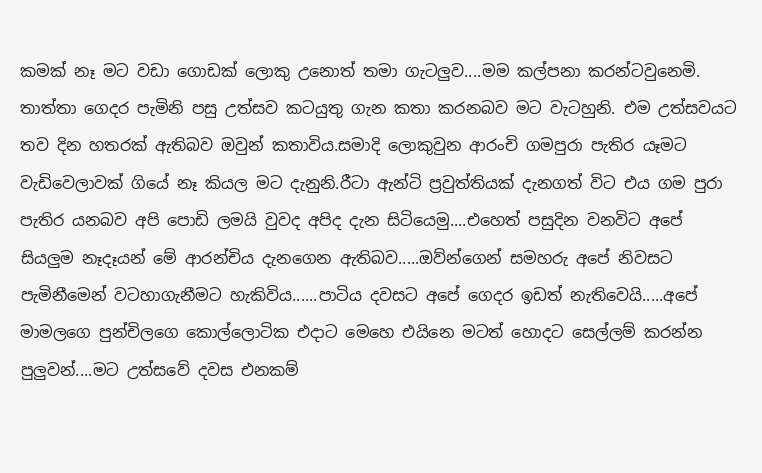කමක් නෑ මට වඩා ගොඩක් ලොකු උනොත් තමා ගැටලුව....මම කල්පනා කරන්ටවුනෙමි.
තාත්තා ගෙදර පැමිනි පසු උත්සව කටයුතු ගැන කතා කරනබව මට වැටහුනි. එම උත්සවයට තව දින හතරක් ඇතිබව ඔවුන් කතාවිය.සමාදි ලොකුවුන ආරංචි ගමපුරා පැතිර යෑමට වැඩිවෙලාවක් ගියේ නෑ කියල මට දැනුනි.රීටා ඇන්ටි ප්‍රවුත්තියක් දැනගත් විට එය ගම පුරා පැතිර යනබව අපි පොඩි ලමයි වුවද අපිද දැන සිටියෙමු....එහෙත් පසුදින වනවිට අපේ සියලුම නෑදෑයන් මේ ආරන්චිය දැනගෙන ඇතිබව.....ඔව්න්ගෙන් සමහරු අපේ නිවසට පැමිනීමෙන් වටහාගැනීමට හැකිවිය......පාටිය දවසට අපේ ගෙදර ඉඩත් නැතිවෙයි.....අපේ මාමලගෙ පුන්චිලගෙ කොල්ලොටික එදාට මෙහෙ එයිනෙ මටත් හොදට සෙල්ලම් කරන්න පුලුවන්....මට උත්සවේ දවස එනකම්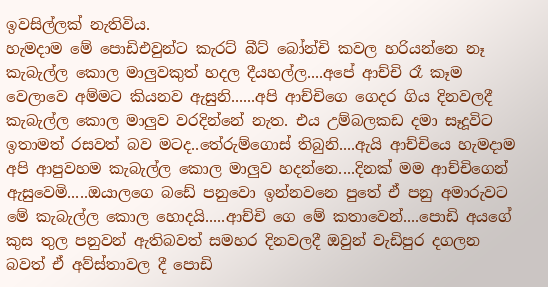ඉවසිල්ලක් නැතිවිය.
හැමදාම මේ පොඩිඑවුන්ට කැරට් බීට් බෝන්චි කවල හරියන්නෙ නෑ කැබැල්ල කොල මාලුවකුත් හදල දීයහල්ල....අපේ ආච්චි රෑ කෑම වෙලාවෙ අම්මට කියනව ඇසුනි......අපි ආච්චිගෙ ගෙදර ගිය දිනවලදී කැබැල්ල කොල මාලුව වරදින්නේ නැත. එය උම්බලකඩ දමා සෑදූවිට ඉතාමත් රසවත් බව මටද..තේරුම්ගොස් තිබුනි....ඇයි ආච්චියෙ හැමදාම අපි ආපුවහම කැබැල්ල කොල මාලුව හදන්නෙ....දිනක් මම ආච්චිගෙන් ඇසුවෙමි.....ඔයාලගෙ බඩේ පනුවො ඉන්නවනෙ පුතේ ඒ පනු අමාරුවට මේ කැබැල්ල කොල හොදයි.....ආච්චි ගෙ මේ කතාවෙන්....පොඩි අයගේ කුස තුල පනුවන් ඇතිබවත් සමහර දිනවලදී ඔවුන් වැඩිපුර දගලන බවත් ඒ අව්ස්තාවල දී පොඩි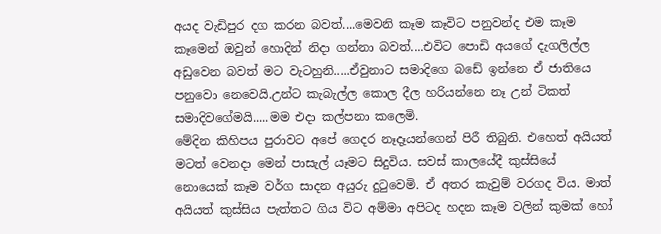අයද වැඩිපුර දග කරන බවත්....මෙවනි කෑම කෑවිට පනුවන්ද එම කෑම කෑමෙන් ඔවුන් හොදින් නිදා ගන්නා බවත්....එවිට පොඩි අයගේ දැගලිල්ල අඩුවෙන බවත් මට වැටහුනි.....ඒවුනාට සමාදිගෙ බඩේ ඉන්නෙ ඒ ජාතියෙ පනුවො නෙවෙයි.උන්ට කැබැල්ල කොල දීල හරියන්නෙ නෑ උන් ටිකත් සමාදිවගේමයි.....මම එදා කල්පනා කලෙමි.
මේදින කිහිපය පුරාවට අපේ ගෙදර නෑදෑයන්ගෙන් පිරී තිබුනි. එහෙත් අයියත් මටත් වෙනදා මෙන් පාසැල් යෑමට සිදුවිය. සවස් කාලයේදී කුස්සියේ නොයෙක් කෑම වර්ග සාදන අයුරු දුටුවෙමි. ඒ අතර කැවුම් වරගද විය. මාත් අයියත් කුස්සිය පැත්තට ගිය විට අම්මා අපිටද හදන කෑම වලින් කුමක් හෝ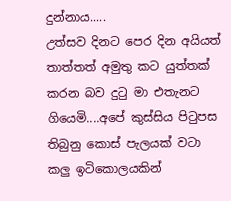දුන්නාය.....
උත්සව දිනට පෙර දින අයියත් තාත්තත් අමුතු කට යුත්තක් කරන බව දුටු මා එතැනට ගියෙමි....අපේ කුස්සිය පිටුපස තිබුනු කොස් පැලයක් වටා කලු ඉටිකොලයකින්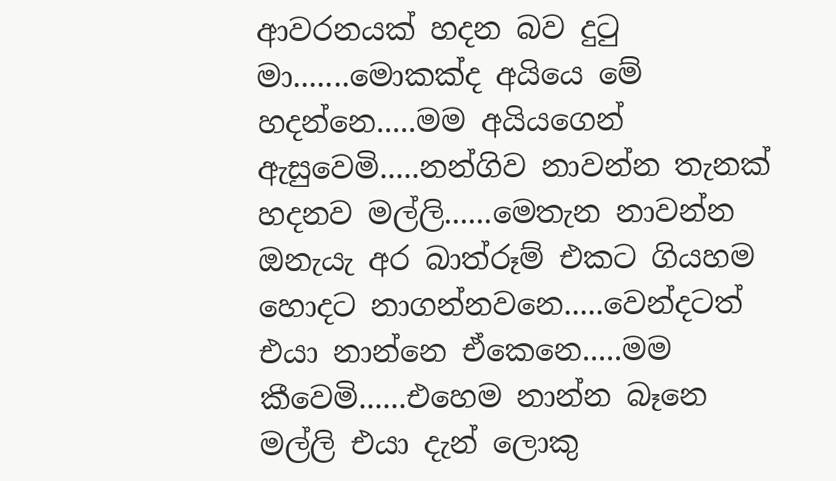ආවරනයක් හදන බව දුටු මා.......මොකක්ද අයියෙ මේ හදන්නෙ.....මම අයියගෙන් ඇසුවෙමි.....නන්ගිව නාවන්න තැනක් හදනව මල්ලි......මෙතැන නාවන්න ඔනැයැ අර බාත්රූම් එකට ගියහම හොදට නාගන්නවනෙ.....වෙන්දටත් එයා නාන්නෙ ඒකෙනෙ.....මම කීවෙමි......එහෙම නාන්න බෑනෙ මල්ලි එයා දැන් ලොකු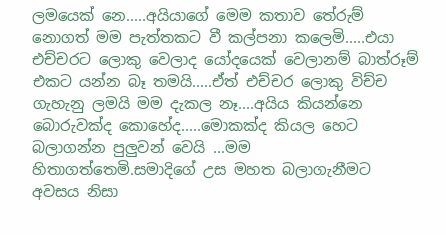ලමයෙක් නෙ.....අයියාගේ මෙම කතාව තේරුම් නොගත් මම පැත්තකට වී කල්පනා කලෙමි.....එයා එච්චරට ලොකු වෙලාද යෝදයෙක් වෙලානම් බාත්රූම් එකට යන්න බෑ තමයි.....ඒත් එච්චර ලොකු විච්ච ගැහැනු ලමයි මම දැකල නෑ....අයිය කියන්නෙ බොරුවක්ද කොහේද.....මොකක්ද කියල හෙට බලාගන්න පුලුවන් වෙයි ...මම හිතාගත්තෙමි.සමාදිගේ උස මහත බලාගැනීමට අවසය නිසා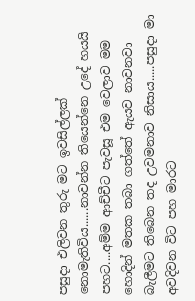පසුදා එලිවන තුරු මට ඉවසිල්ලක් නොමැතිවිය......නාවන්න තියෙන්නෙ උදේ හයයි පහට....අම්ම ආච්චීට පැවසූ එම වෙලාව මම හොදින් මතක තබා ගත්තේ ඇයව නාවනවා බැලීමට තිබෙන තද උවමනාව නිසාය.....පසුදා මා අවදිවන විට පහ මාරට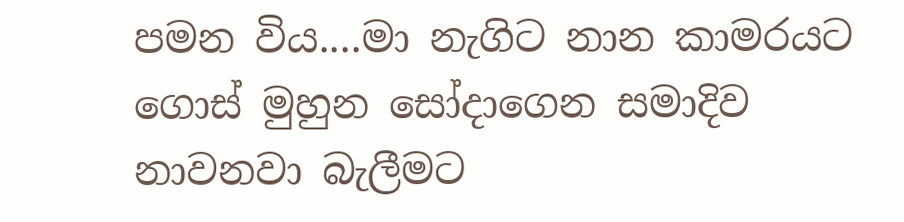පමන විය....මා නැගිට නාන කාමරයට ගොස් මුහුන සෝදාගෙන සමාදිව නාවනවා බැලීමට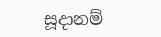සූදානම්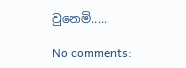වුනෙමි.....

No comments: